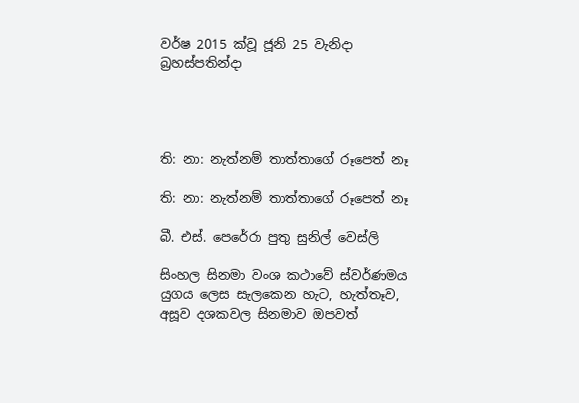වර්ෂ 2015 ක්වූ ජූනි 25 වැනිදා බ්‍රහස්පතින්දා




ති: නා: නැත්නම් තාත්තාගේ රූපෙත් නෑ

ති: නා: නැත්නම් තාත්තාගේ රූපෙත් නෑ

බී. එස්. පෙරේරා පුතු සුනිල් වෙස්ලි

සිංහල සිනමා වංශ කථාවේ ස්වර්ණමය යුගය ලෙස සැලකෙන හැට, හැත්තෑව, අසූව දශකවල සිනමාව ඔපවත්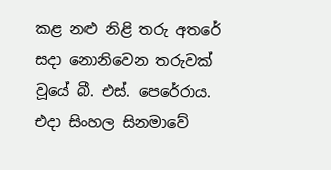කළ නළු නිළි තරු අතරේ සදා නොනිවෙන තරුවක් වූයේ බී. එස්. පෙරේරාය. එදා සිංහල සිනමාවේ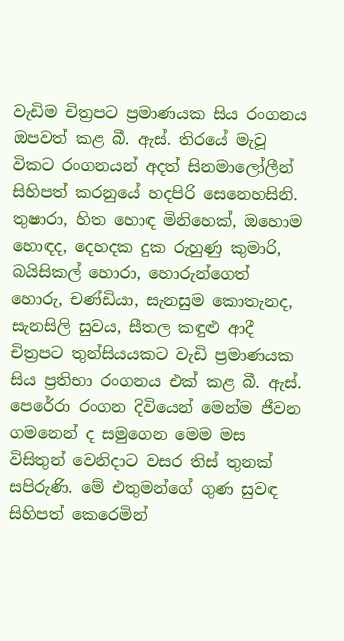වැඩිම චිත්‍රපට ප්‍රමාණයක සිය රංගනය ඔපවත් කළ බී. ඇස්. තිරයේ මැවූ විකට රංගනයන් අදත් සිනමාලෝලීන් සිහිපත් කරනුයේ හදපිරි සෙනෙහසිනි. තුෂාරා, හිත හොඳ මිනිහෙක්, ඔහොම හොඳද, දෙහදක දුක රුහුණු කුමාරි, බයිසිකල් හොරා, හොරුන්ගෙත් හොරු, චණ්ඩියා, සැනසුම කොතැනද, සැනසිලි සුවය, සීතල කඳුළු ආදී චිත්‍රපට තුන්සියයකට වැඩි ප්‍රමාණයක සිය ප්‍රතිභා රංගනය එක් කළ බී. ඇස්. පෙරේරා රංගන දිවියෙන් මෙන්ම ජීවන ගමනෙන් ද සමුගෙන මෙම මස විසිතුන් වෙනිදාට වසර තිස් තුනක් සපිරුණි. මේ එතුමන්ගේ ගුණ සුවඳ සිහිපත් කෙරෙමින්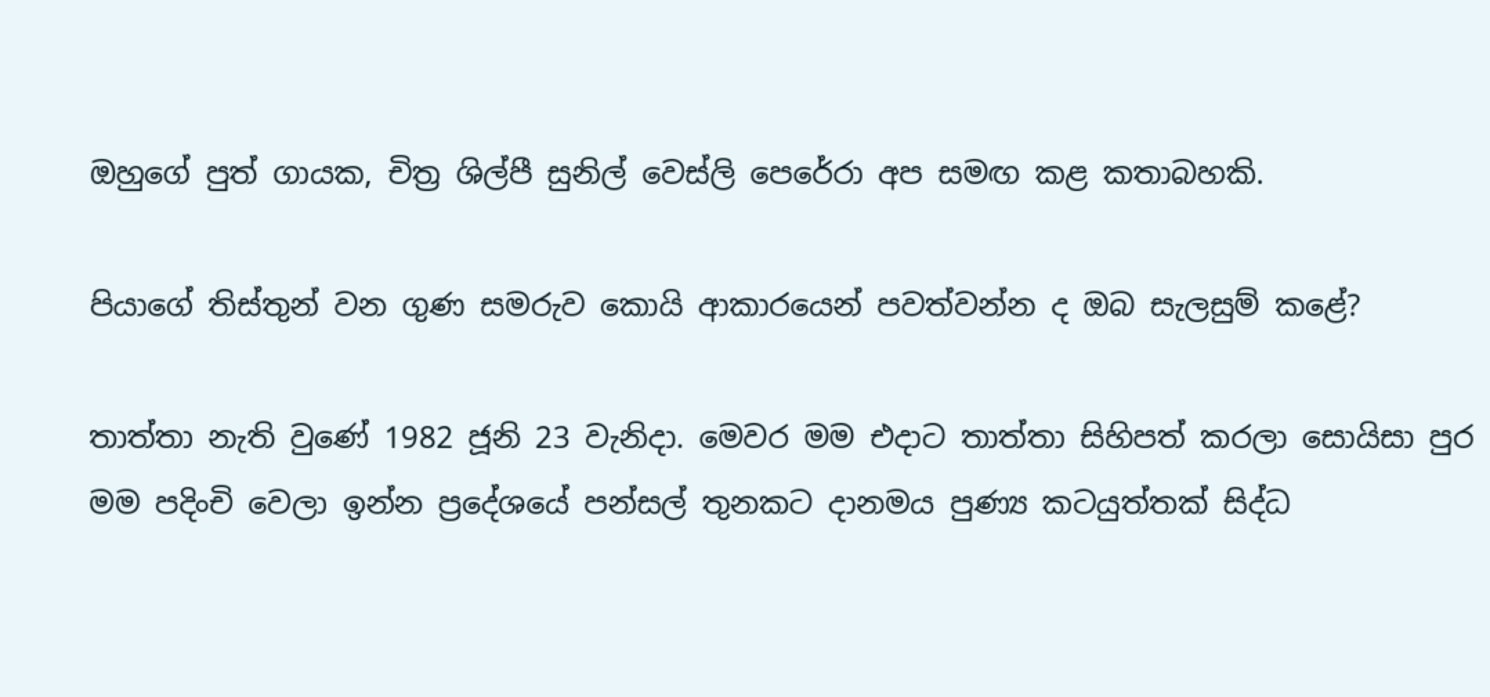ඔහුගේ පුත් ගායක, චිත්‍ර ශිල්පී සුනිල් වෙස්ලි පෙරේරා අප සමඟ කළ කතාබහකි.

පියාගේ තිස්තුන් වන ගුණ සමරුව කොයි ආකාරයෙන් පවත්වන්න ද ඔබ සැලසුම් කළේ?

තාත්තා නැති වුණේ 1982 ජූනි 23 වැනිදා. මෙවර මම එදාට තාත්තා සිහිපත් කරලා සොයිසා පුර මම පදිංචි වෙලා ඉන්න ප්‍රදේශයේ පන්සල් තුනකට දානමය පුණ්‍ය කටයුත්තක් සිද්ධ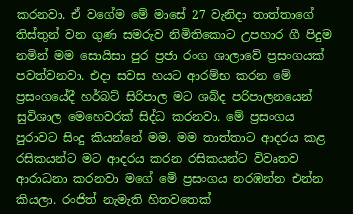කරනවා. ඒ වගේම මේ මාසේ 27 වැනිදා තාත්තාගේ තිස්තුන් වන ගුණ සමරුව නිමිතිකොට උපහාර ගී පිදුම නමින් මම සොයිසා පුර ප්‍රජා රංග ශාලාවේ ප්‍රසංගයක් පවත්වනවා. එදා සවස හයට ආරම්භ කරන මේ ප්‍රසංගයේදී හර්බට් සිරිපාල මට ශබ්ද පරිපාලනයෙන් සුවිශාල මෙහෙවරක් සිද්ධ කරනවා. මේ ප්‍රසංගය පුරාවට සිංදු කියන්නේ මම. මම තාත්තාට ආදරය කළ රසිකයන්ට මට ආදරය කරන රසිකයන්ට විවෘතව ආරාධනා කරනවා මගේ මේ ප්‍රසංගය නරඹන්න එන්න කියලා. රංජිත් නැමැති හිතවතෙක්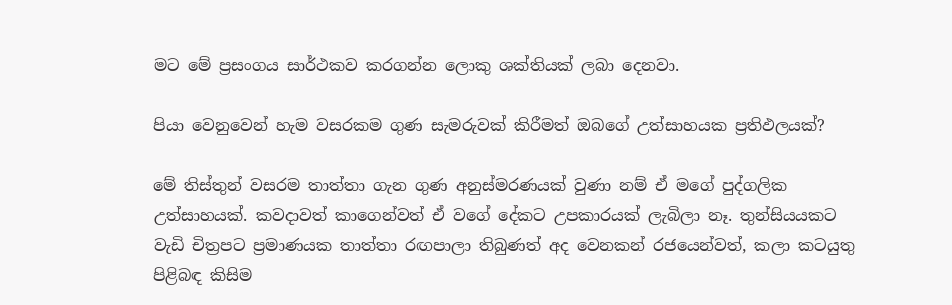මට මේ ප්‍රසංගය සාර්ථකව කරගන්න ලොකු ශක්තියක් ලබා දෙනවා.

පියා වෙනුවෙන් හැම වසරකම ගුණ සැමරුවක් කිරීමත් ඔබගේ උත්සාහයක ප්‍රතිඵලයක්?

මේ තිස්තුන් වසරම තාත්තා ගැන ගුණ අනුස්මරණයක් වුණා නම් ඒ මගේ පුද්ගලික උත්සාහයක්. කවදාවත් කාගෙන්වත් ඒ වගේ දේකට උපකාරයක් ලැබිලා නෑ. තුන්සියයකට වැඩි චිත්‍රපට ප්‍රමාණයක තාත්තා රඟපාලා තිබුණත් අද වෙනකන් රජයෙන්වත්, කලා කටයුතු පිළිබඳ කිසිම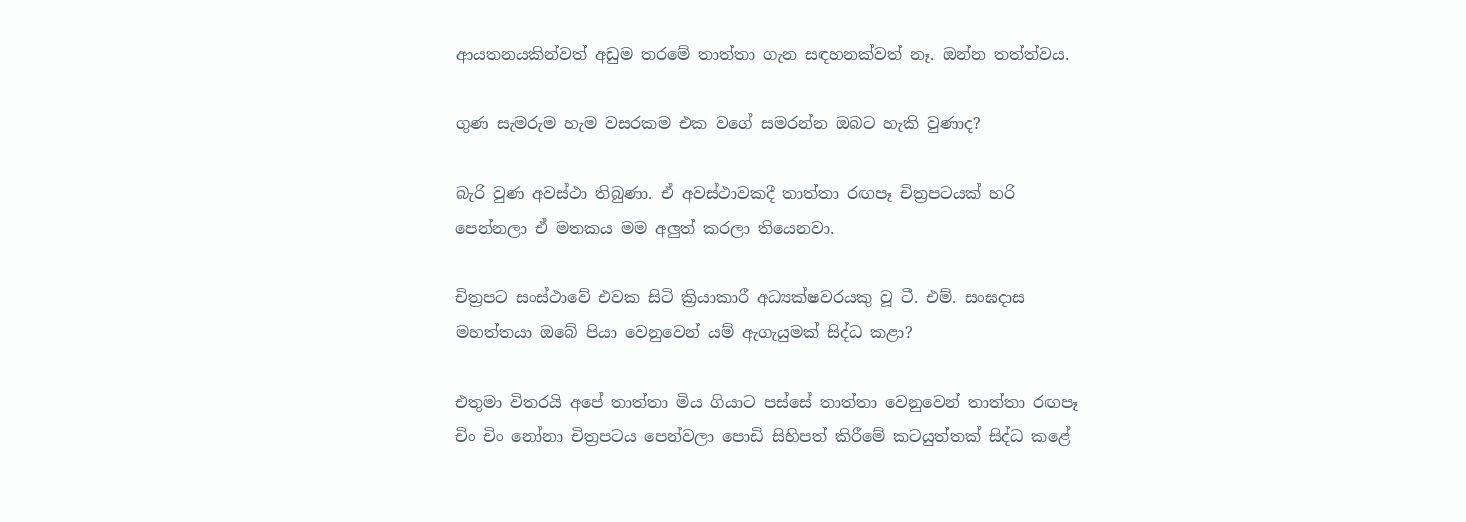ආයතනයකින්වත් අඩුම තරමේ තාත්තා ගැන සඳහනක්වත් නෑ. ඔන්න තත්ත්වය.

ගුණ සැමරුම හැම වසරකම එක වගේ සමරන්න ඔබට හැකි වුණාද?

බැරි වුණ අවස්ථා තිබුණා. ඒ අවස්ථාවකදී තාත්තා රඟපෑ චිත්‍රපටයක් හරි පෙන්නලා ඒ මතකය මම අලුත් කරලා තියෙනවා.

චිත්‍රපට සංස්ථාවේ එවක සිටි ක්‍රියාකාරී අධ්‍යක්ෂවරයකු වූ ටී. එම්. සංඝදාස මහත්තයා ඔබේ පියා වෙනුවෙන් යම් ඇගැයුමක් සිද්ධ කළා?

එතුමා විතරයි අපේ තාත්තා මිය ගියාට පස්සේ තාත්තා වෙනුවෙන් තාත්තා රඟපෑ චිං චිං නෝනා චිත්‍රපටය පෙන්වලා පොඩි සිහිපත් කිරීමේ කටයුත්තක් සිද්ධ කළේ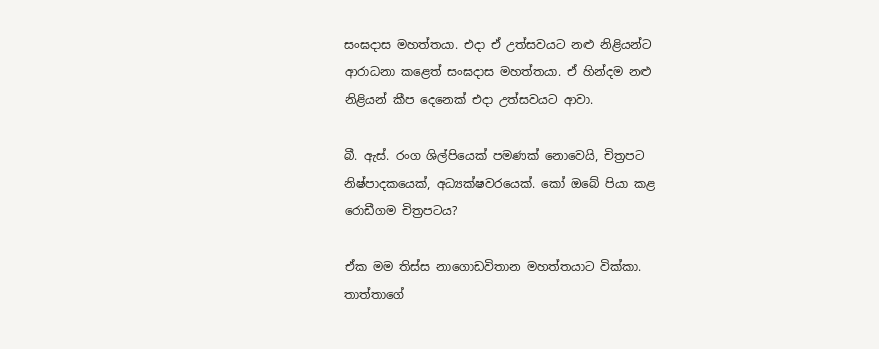සංඝදාස මහත්තයා. එදා ඒ උත්සවයට නළු නිළියන්ට ආරාධනා කළෙත් සංඝදාස මහත්තයා. ඒ හින්දම නළු නිළියන් කීප දෙනෙක් එදා උත්සවයට ආවා.

බී. ඇස්. රංග ශිල්පියෙක් පමණක් නොවෙයි, චිත්‍රපට නිෂ්පාදකයෙක්, අධ්‍යක්ෂවරයෙක්. කෝ ඔබේ පියා කළ රොඩීගම චිත්‍රපටය?

ඒක මම තිස්ස නාගොඩවිතාන මහත්තයාට වික්කා. තාත්තාගේ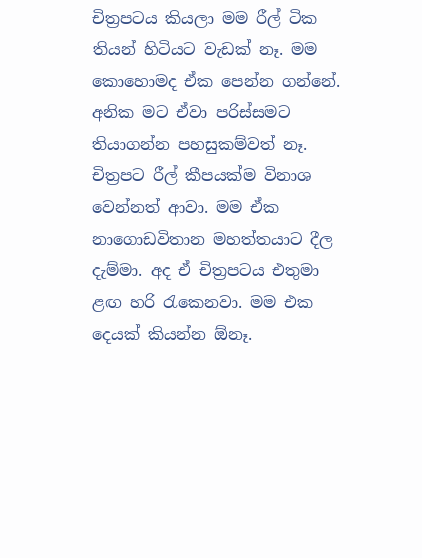චිත්‍රපටය කියලා මම රීල් ටික තියන් හිටියට වැඩක් නෑ. මම කොහොමද ඒක පෙන්න ගන්නේ. අනික මට ඒවා පරිස්සමට තියාගන්න පහසුකම්වත් නෑ. චිත්‍රපට රීල් කීපයක්ම විනාශ වෙන්නත් ආවා. මම ඒක නාගොඩවිතාන මහත්තයාට දීල දැම්මා. අද ඒ චිත්‍රපටය එතුමා ළඟ හරි රැකෙනවා. මම එක දෙයක් කියන්න ඕනෑ.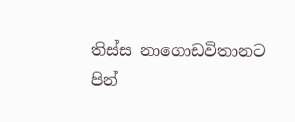තිස්ස නාගොඩවිතානට පින්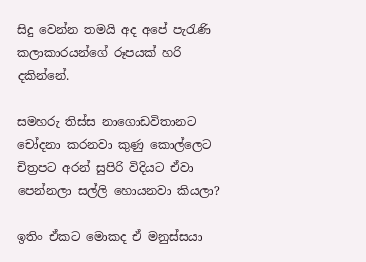සිදු වෙන්න තමයි අද අපේ පැරැණි කලාකාරයන්ගේ රූපයක් හරි දකින්නේ.

සමහරු තිස්ස නාගොඩවිතානට චෝදනා කරනවා කුණු කොල්ලෙට චිත්‍රපට අරන් සුපිරි විදියට ඒවා පෙන්නලා සල්ලි හොයනවා කියලා?

ඉතිං ඒකට මොකද ඒ මනුස්සයා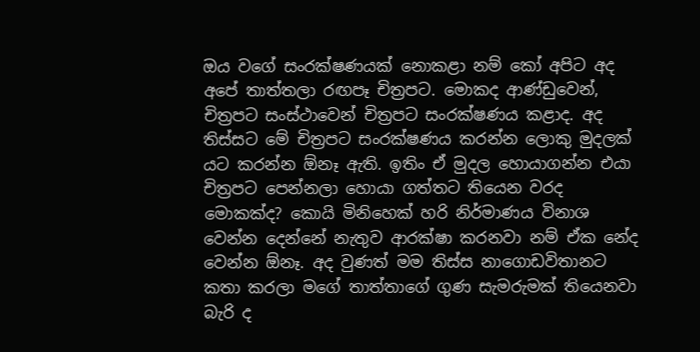ඔය වගේ සංරක්ෂණයක් නොකළා නම් කෝ අපිට අද අපේ තාත්තලා රඟපෑ චිත්‍රපට. මොකද ආණ්ඩුවෙන්, චිත්‍රපට සංස්ථාවෙන් චිත්‍රපට සංරක්ෂණය කළාද. අද තිස්සට මේ චිත්‍රපට සංරක්ෂණය කරන්න ලොකු මුදලක් යට කරන්න ඕනෑ ඇති. ඉතිං ඒ මුදල හොයාගන්න එයා චිත්‍රපට පෙන්නලා හොයා ගත්තට තියෙන වරද මොකක්ද? කොයි මිනිහෙක් හරි නිර්මාණය විනාශ වෙන්න දෙන්නේ නැතුව ආරක්ෂා කරනවා නම් ඒක නේද වෙන්න ඕනෑ. අද වුණත් මම තිස්ස නාගොඩවිතානට කතා කරලා මගේ තාත්තාගේ ගුණ සැමරුමක් තියෙනවා බැරි ද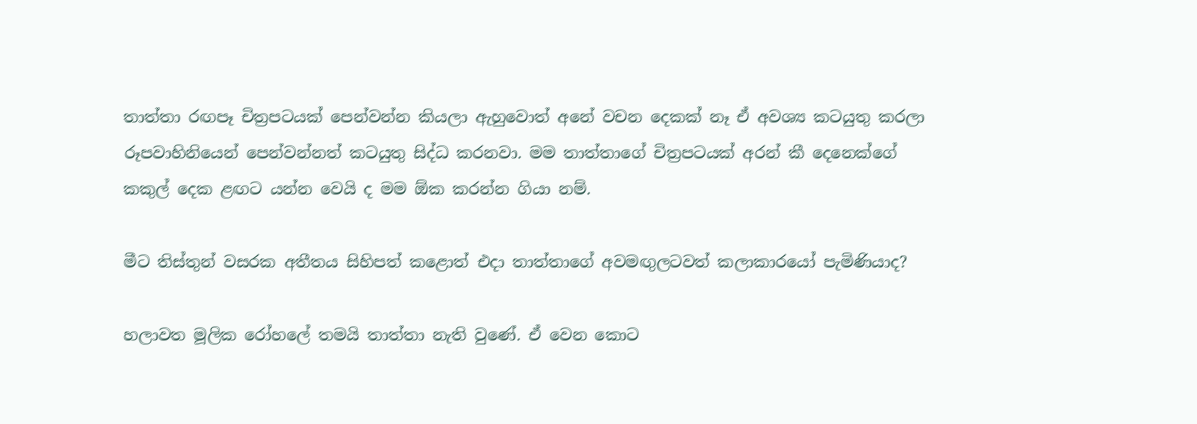තාත්තා රඟපෑ චිත්‍රපටයක් පෙන්වන්න කියලා ඇහුවොත් අනේ වචන දෙකක් නෑ ඒ අවශ්‍ය කටයුතු කරලා රූපවාහිනියෙන් පෙන්වන්නත් කටයුතු සිද්ධ කරනවා. මම තාත්තාගේ චිත්‍රපටයක් අරන් කී දෙනෙක්ගේ කකුල් දෙක ළඟට යන්න වෙයි ද මම ඕක කරන්න ගියා නම්.

මීට තිස්තුන් වසරක අතීතය සිහිපත් කළොත් එදා තාත්තාගේ අවමඟුලටවත් කලාකාරයෝ පැමිණියාද?

හලාවත මූලික රෝහලේ තමයි තාත්තා නැති වුණේ. ඒ වෙන කොට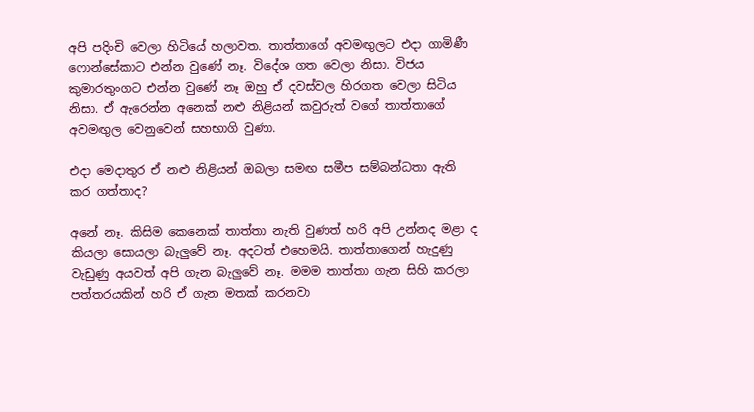අපි පදිංචි වෙලා හිටියේ හලාවත. තාත්තාගේ අවමඟුලට එදා ගාමිණී ෆොන්සේකාට එන්න වුණේ නෑ. විදේශ ගත වෙලා නිසා. විජය කුමාරතුංගට එන්න වුණේ නෑ ඔහු ඒ දවස්වල හිරගත වෙලා සිටිය නිසා. ඒ ඇරෙන්න අනෙක් නළු නිළියන් කවුරුත් වගේ තාත්තාගේ අවමඟුල වෙනුවෙන් සහභාගි වුණා.

එදා මෙදාතුර ඒ නළු නිළියන් ඔබලා සමඟ සමීප සම්බන්ධතා ඇති කර ගත්තාද?

අනේ නෑ. කිසිම කෙනෙක් තාත්තා නැති වුණත් හරි අපි උන්නද මළා ද කියලා සොයලා බැලුවේ නෑ. අදටත් එහෙමයි. තාත්තාගෙන් හැදුණු වැඩුණු අයවත් අපි ගැන බැලුවේ නෑ. මමම තාත්තා ගැන සිහි කරලා පත්තරයකින් හරි ඒ ගැන මතක් කරනවා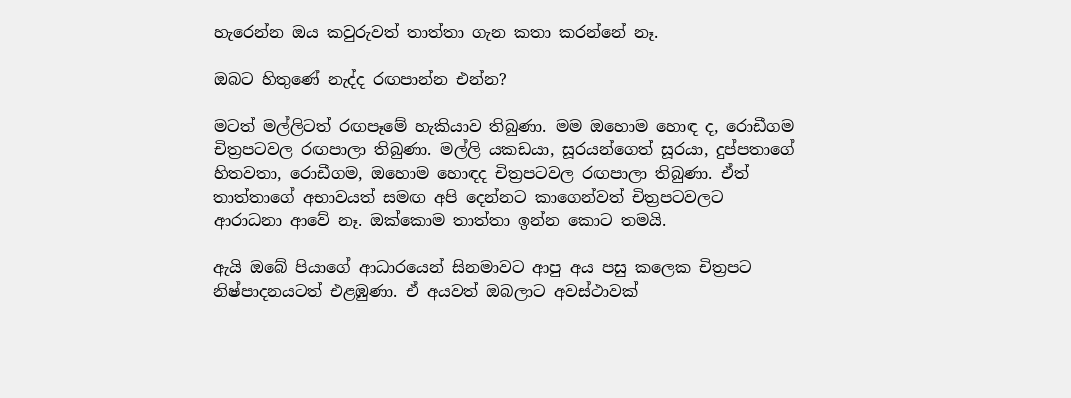හැරෙන්න ඔය කවුරුවත් තාත්තා ගැන කතා කරන්නේ නෑ.

ඔබට හිතුණේ නැද්ද රඟපාන්න එන්න?

මටත් මල්ලිටත් රඟපෑමේ හැකියාව තිබුණා. මම ඔහොම හොඳ ද, රොඩීගම චිත්‍රපටවල රඟපාලා තිබුණා. මල්ලි යකඩයා, සූරයන්ගෙත් සූරයා, දුප්පතාගේ හිතවතා, රොඩීගම, ඔහොම හොඳද චිත්‍රපටවල රඟපාලා තිබුණා. ඒත් තාත්තාගේ අභාවයත් සමඟ අපි දෙන්නට කාගෙන්වත් චිත්‍රපටවලට ආරාධනා ආවේ නෑ. ඔක්කොම තාත්තා ඉන්න කොට තමයි.

ඇයි ඔබේ පියාගේ ආධාරයෙන් සිනමාවට ආපු අය පසු කලෙක චිත්‍රපට නිෂ්පාදනයටත් එළඹුණා. ඒ අයවත් ඔබලාට අවස්ථාවක්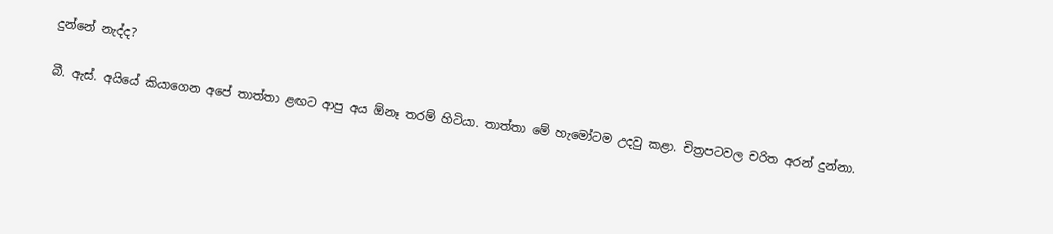දුන්නේ නැද්ද?

බී. ඇස්. අයියේ කියාගෙන අපේ තාත්තා ළඟට ආපු අය ඕනෑ තරම් හිටියා. තාත්තා මේ හැමෝටම උදවු කළා. චිත්‍රපටවල චරිත අරන් දුන්නා.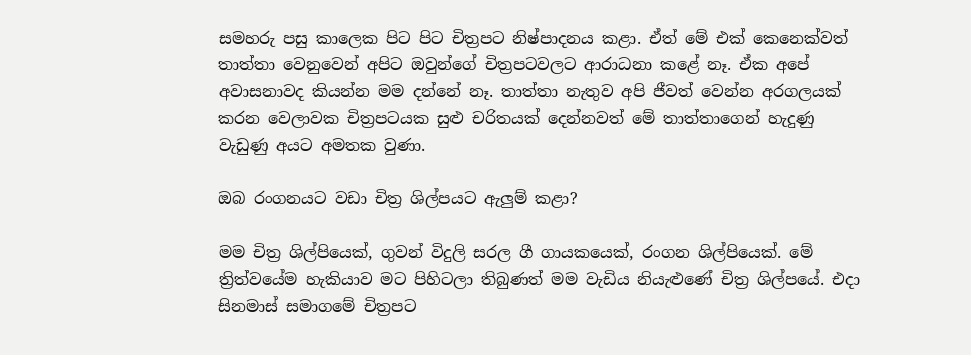සමහරු පසු කාලෙක පිට පිට චිත්‍රපට නිෂ්පාදනය කළා. ඒත් මේ එක් කෙනෙක්වත් තාත්තා වෙනුවෙන් අපිට ඔවුන්ගේ චිත්‍රපටවලට ආරාධනා කළේ නෑ. ඒක අපේ අවාසනාවද කියන්න මම දන්නේ නෑ. තාත්තා නැතුව අපි ජීවත් වෙන්න අරගලයක් කරන වෙලාවක චිත්‍රපටයක සුළු චරිතයක් දෙන්නවත් මේ තාත්තාගෙන් හැදුණු වැඩුණු අයට අමතක වුණා.

ඔබ රංගනයට වඩා චිත්‍ර ශිල්පයට ඇලුම් කළා?

මම චිත්‍ර ශිල්පියෙක්, ගුවන් විදුලි සරල ගී ගායකයෙක්, රංගන ශිල්පියෙක්. මේ ත්‍රිත්වයේම හැකියාව මට පිහිටලා තිබුණත් මම වැඩිය නියැළුණේ චිත්‍ර ශිල්පයේ. එදා සිනමාස් සමාගමේ චිත්‍රපට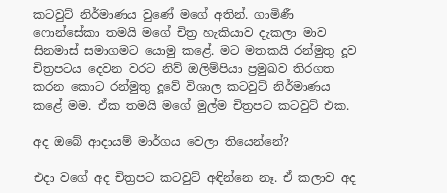කටවුට් නිර්මාණය වුණේ මගේ අතින්. ගාමිණී ෆොන්සේකා තමයි මගේ චිත්‍ර හැකියාව දැකලා මාව සිනමාස් සමාගමට යොමු කළේ. මට මතකයි රන්මුතු දූව චිත්‍රපටය දෙවන වරට නිව් ඔලිම්පියා ප්‍රමුඛව තිරගත කරන කොට රන්මුතු දූවේ විශාල කටවුට් නිර්මාණය කළේ මම. ඒක තමයි මගේ මුල්ම චිත්‍රපට කටවුට් එක.

අද ඔබේ ආදායම් මාර්ගය වෙලා තියෙන්නේ?

එදා වගේ අද චිත්‍රපට කටවුට් අඳින්නෙ නෑ. ඒ කලාව අද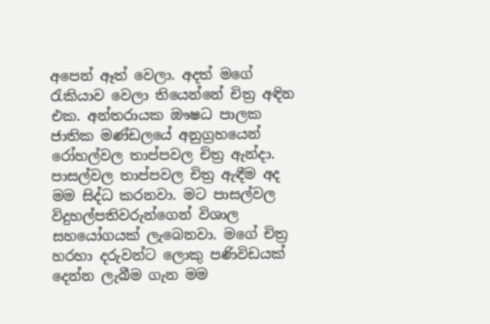අපෙන් ඈත් වෙලා. අදත් මගේ රැකියාව වෙලා තියෙන්නේ චිත්‍ර අඳින එක. අන්තරායක ඖෂධ පාලක ජාතික මණ්ඩලයේ අනුග්‍රහයෙන් රෝහල්වල තාප්පවල චිත්‍ර ඇන්දා. පාසල්වල තාප්පවල චිත්‍ර ඇඳීම අද මම සිද්ධ කරනවා. මට පාසල්වල විදුහල්පතිවරුන්ගෙන් විශාල සහයෝගයක් ලැබෙනවා. මගේ චිත්‍ර හරහා දරුවන්ට ලොකු පණිවිඩයක් දෙන්න ලැබීම ගැන මම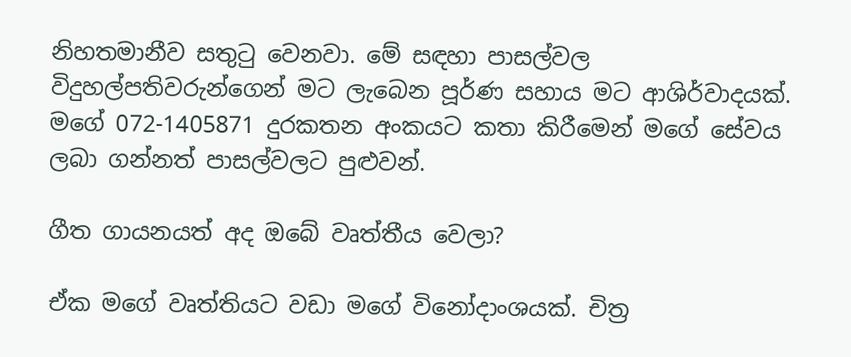නිහතමානීව සතුටු වෙනවා. මේ සඳහා පාසල්වල විදුහල්පතිවරුන්ගෙන් මට ලැබෙන පූර්ණ සහාය මට ආශිර්වාදයක්. මගේ 072-1405871 දුරකතන අංකයට කතා කිරීමෙන් මගේ සේවය ලබා ගන්නත් පාසල්වලට පුළුවන්.

ගීත ගායනයත් අද ඔබේ වෘත්තීය වෙලා?

ඒක මගේ වෘත්තියට වඩා මගේ විනෝදාංශයක්. චිත්‍ර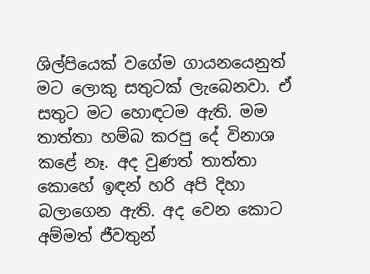ශිල්පියෙක් වගේම ගායනයෙනුත් මට ලොකු සතුටක් ලැබෙනවා. ඒ සතුට මට හොඳටම ඇති. මම තාත්තා හම්බ කරපු දේ විනාශ කළේ නෑ. අද වුණත් තාත්තා කොහේ ඉඳන් හරි අපි දිහා බලාගෙන ඇති. අද වෙන කොට අම්මත් ජීවතුන්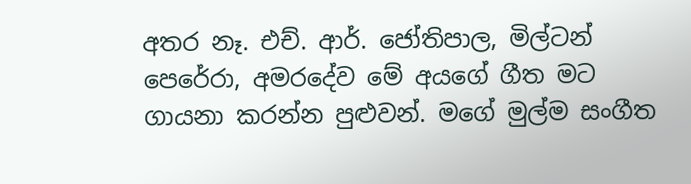අතර නෑ. එච්. ආර්. ජෝතිපාල, මිල්ටන් පෙරේරා, අමරදේව මේ අයගේ ගීත මට ගායනා කරන්න පුළුවන්. මගේ මුල්ම සංගීත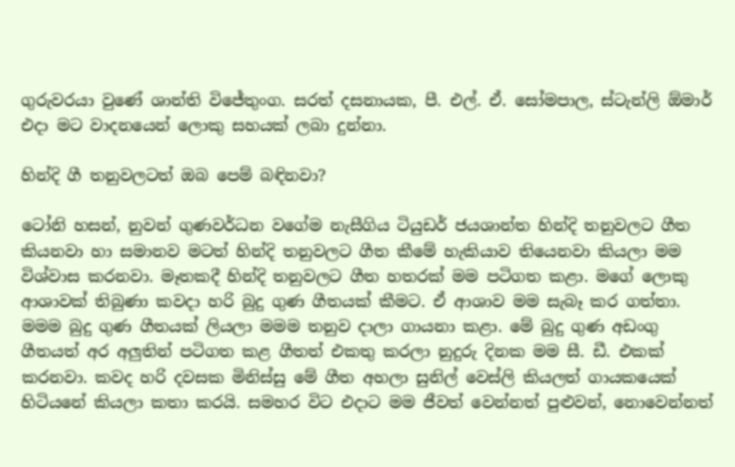ගුරුවරයා වුණේ ශාන්ති විජේතුංග. සරත් දසනායක, පී. එල්. ඒ. සෝමපාල, ස්ටැන්ලි ඕමාර් එදා මට වාදනයෙන් ලොකු සහයක් ලබා දුන්නා.

හින්දි ගී තනුවලටත් ඔබ පෙම් බඳිනවා?

ටෝනි හසන්, නුවන් ගුණවර්ධන වගේම නැසීගිය ටියුඩර් ජයශාන්ත හින්දි තනුවලට ගීත කියනවා හා සමානව මටත් හින්දි තනුවලට ගීත කීමේ හැකියාව තියෙනවා කියලා මම විශ්වාස කරනවා. මෑතකදී හින්දි තනුවලට ගීත හතරක් මම පටිගත කළා. මගේ ලොකු ආශාවක් තිබුණා කවදා හරි බුදු ගුණ ගීතයක් කීමට. ඒ ආශාව මම සැබෑ කර ගත්තා. මමම බුදු ගුණ ගීතයක් ලියලා මමම තනුව දාලා ගායනා කළා. මේ බුදු ගුණ අඩංගු ගීතයත් අර අලුතින් පටිගත කළ ගීතත් එකතු කරලා නුදුරු දිනක මම සී. ඩී. එකක් කරනවා. කවද හරි දවසක මිනිස්සු මේ ගීත අහලා සුනිල් වෙස්ලි කියලත් ගායකයෙක් හිටියනේ කියලා කතා කරයි. සමහර විට එදාට මම ජීවත් වෙන්නත් පුළුවන්, නොවෙන්නත්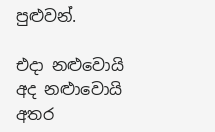පුළුවන්.

එදා නළුවොයි අද නළුාවොයි අතර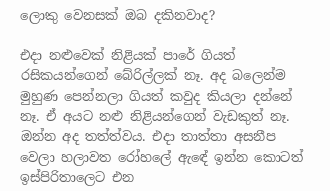ලොකු වෙනසක් ඔබ දකිනවාද?

එදා නළුවෙක් නිළියක් පාරේ ගියත් රසිකයන්ගෙන් බේරිල්ලක් නෑ. අද බලෙන්ම මුහුණ පෙන්නලා ගියත් කවුද කියලා දන්නේ නෑ. ඒ අයට නළු නිළියන්ගෙන් වැඩකුත් නෑ. ඔන්න අද තත්ත්වය. එදා තාත්තා අසනීප වෙලා හලාවත රෝහලේ ඇඳේ ඉන්න කොටත් ඉස්පිරිතාලෙට එන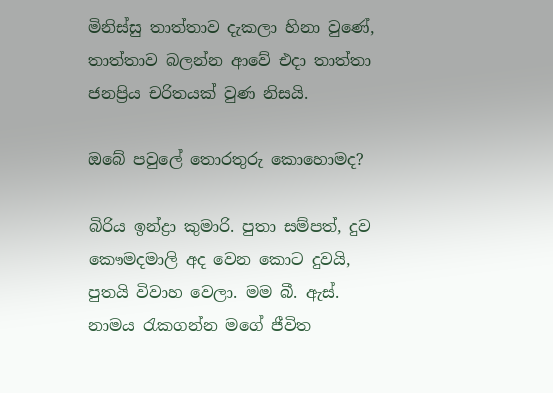මිනිස්සු තාත්තාව දැකලා හිනා වුණේ, තාත්තාව බලන්න ආවේ එදා තාත්තා ජනප්‍රිය චරිතයක් වුණ නිසයි.

ඔබේ පවුලේ තොරතුරු කොහොමද?

බිරිය ඉන්ද්‍රා කුමාරි. පුතා සම්පත්, දුව කෞමදමාලි අද වෙන කොට දුවයි, පුතයි විවාහ වෙලා. මම බී. ඇස්. නාමය රැකගන්න මගේ ජීවිත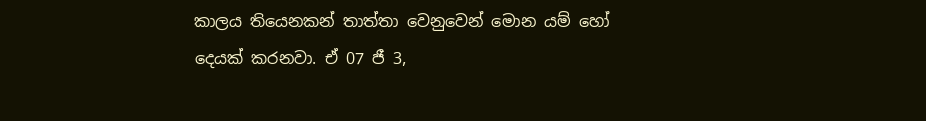කාලය තියෙනකන් තාත්තා වෙනුවෙන් මොන යම් හෝ දෙයක් කරනවා. ඒ 07 ජී 3,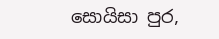සොයිසා පුර,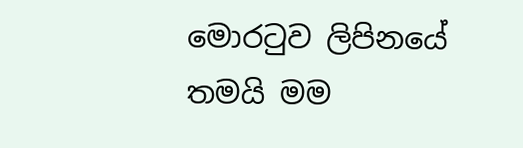මොරටුව ලිපිනයේ තමයි මම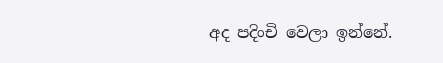අද පදිංචි වෙලා ඉන්නේ.